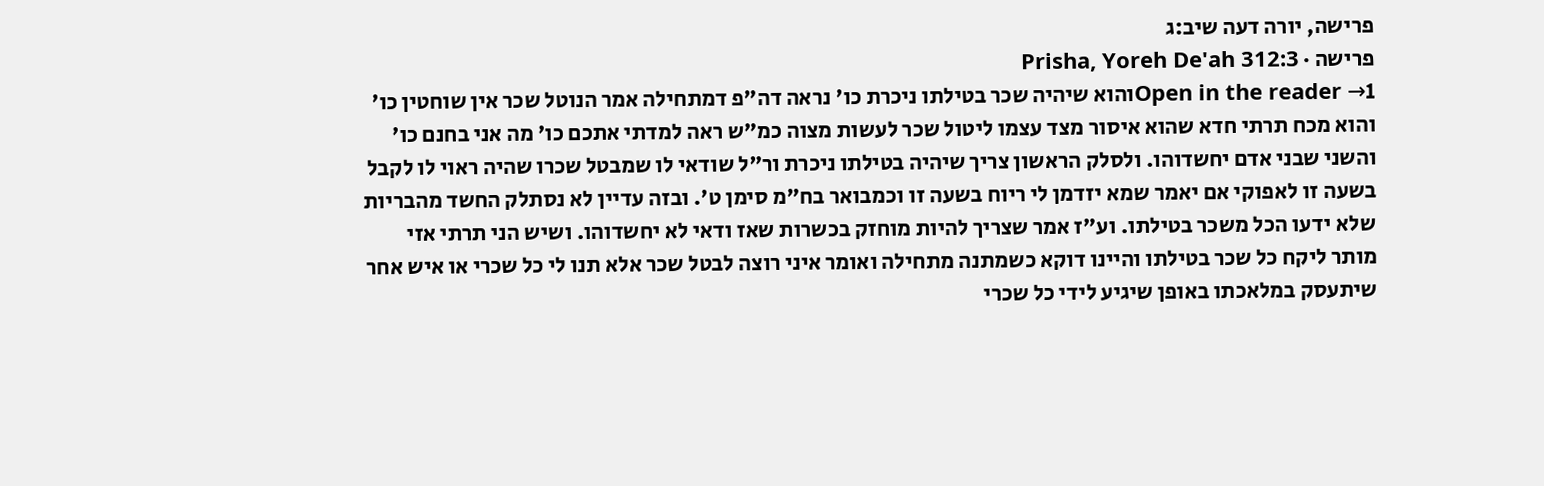פרישה, יורה דעה שיב:ג
פרישה · Prisha, Yoreh De'ah 312:3
Open in the reader →1והוא שיהיה שכר בטילתו ניכרת כו' נראה דה"פ דמתחילה אמר הנוטל שכר אין שוחטין כו' והוא מכח תרתי חדא שהוא איסור מצד עצמו ליטול שכר לעשות מצוה כמ"ש ראה למדתי אתכם כו' מה אני בחנם כו' והשני שבני אדם יחשדוהו. ולסלק הראשון צריך שיהיה בטילתו ניכרת ור"ל שודאי לו שמבטל שכרו שהיה ראוי לו לקבל בשעה זו לאפוקי אם יאמר שמא יזדמן לי ריוח בשעה זו וכמבואר בח"מ סימן ט'. ובזה עדיין לא נסתלק החשד מהבריות שלא ידעו הכל משכר בטילתו. וע"ז אמר שצריך להיות מוחזק בכשרות שאז ודאי לא יחשדוהו. ושיש הני תרתי אזי מותר ליקח כל שכר בטילתו והיינו דוקא כשמתנה מתחילה ואומר איני רוצה לבטל שכר אלא תנו לי כל שכרי או איש אחר שיתעסק במלאכתו באופן שיגיע לידי כל שכרי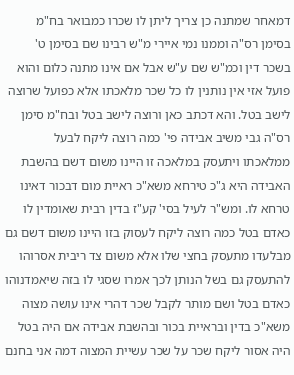דמאחר שמתנה כן צריך ליתן לו שכרו כמבואר בח"מ בסימן רס"ה וממנו נמי איירי מ"ש רבינו שם בסימן ט' בשכר דין וכמ"ש שם ע"ש אבל אם אינו מתנה כלום והוא פועל אזי אין נותנין לו כל שכר מלאכתו אלא כפועל שרוצה לישב בטל. והא דכתב כאן ורוצה לישב בטל ובח"מ סימן רס"ה גבי משיב אבידה פי' כמה רוצה ליקח לבעל ממלאכתו ויתעסק במלאכה זו היינו משום דשם בהשבת האבידה היא ג"כ טירחא משא"כ ראיית מום דבכור דאינו טרחא לו. ומש"ר לעיל בסי' קע"ז בדין רבית שאומדין לו כאדם בטל כמה רוצה ליקח לעסוק בזו היינו משום דשם גם מבלעדו מתעסק בחצי שלו אלא משום צד ריבית אסרוהו להתעסק גם בשל הנותן לכך אמרו שסגי לו בזה שיאמדנוהו כאדם בטל ושם מותר לקבל שכר דהרי אינו עושה מצוה משא"כ בדין ובראיית בכור ובהשבת אבידה אם היה בטל היה אסור ליקח שכר על שכר עשיית המצוה דמה אני בחנם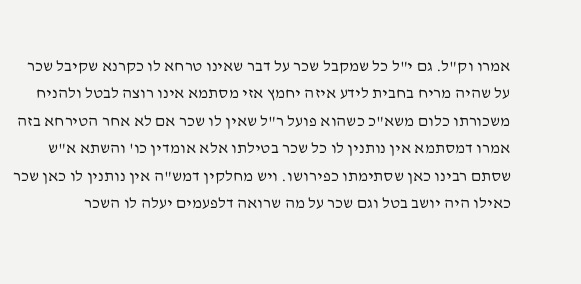אמרו וק"ל. גם י"ל כל שמקבל שכר על דבר שאינו טרחא לו כקרנא שקיבל שכר על שהיה מריח בחבית לידע איזה יחמץ אזי מסתמא אינו רוצה לבטל ולהניח משכורתו כלום משא"כ כשהוא פועל ר"ל שאין לו שכר אם לא אחר הטירחא בזה אמרו דמסתמא אין נותנין לו כל שכר בטילתו אלא אומדין כו' והשתא א"ש שסתם רבינו כאן שסתימתו כפירושו. ויש מחלקין דמש"ה אין נותנין לו כאן שכר כאילו היה יושב בטל וגם שכר על מה שרואה דלפעמים יעלה לו השכר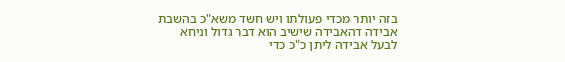בזה יותר מכדי פעולתו ויש חשד משא"כ בהשבת אבידה דהאבידה שישיב הוא דבר גדול וניחא לבעל אבידה ליתן כ"כ כדי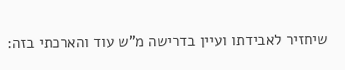שיחזיר לאבידתו ועיין בדרישה מ"ש עוד והארכתי בזה: